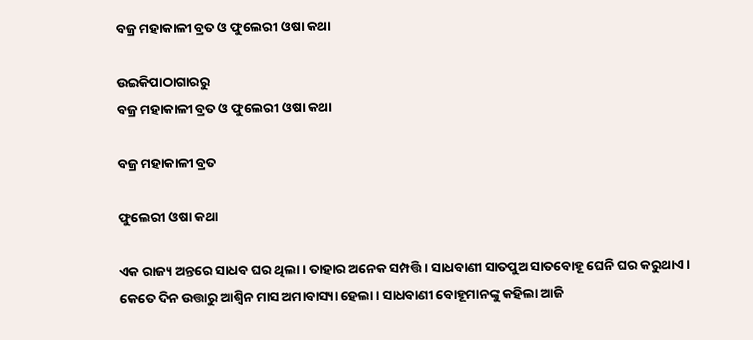ବଜ୍ର ମହାକାଳୀ ବ୍ରତ ଓ ଫୁଲେରୀ ଓଷା କଥା

ଉଇକିପାଠାଗାର‌ରୁ
ବଜ୍ର ମହାକାଳୀ ବ୍ରତ ଓ ଫୁଲେରୀ ଓଷା କଥା

ବଜ୍ର ମହାକାଳୀ ବ୍ରତ

ଫୁଲେରୀ ଓଷା କଥା

ଏକ ରାଜ୍ୟ ଅନ୍ତରେ ସାଧବ ଘର ଥିଲା । ତାହାର ଅନେକ ସମ୍ପତ୍ତି । ସାଧବାଣୀ ସାତପୁଅ ସାତବୋହୂ ଘେନି ଘର କରୁଥାଏ । କେତେ ଦିନ ଉତ୍ତାରୁ ଆଶ୍ୱିନ ମାସ ଅମାବାସ୍ୟା ହେଲା । ସାଧବାଣୀ ବୋହୂମାନଙ୍କୁ କ‌ହିଲା ଆଜି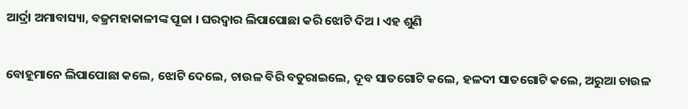ଆର୍ଦ୍ରା ଅମାବାସ୍ୟା, ବଜ୍ରମହାକାଳୀଙ୍କ ପୂଜା । ଘରଦ୍ୱାର ଲିପାପୋଛା କରି ଝୋଟି ଦିଅ । ଏହ ଶୁଣି

ବୋହୂମାନେ ଲିପାପୋଛା କଲେ, ଝୋଟି ଦେଲେ, ଚାଉଳ ବିରି ବତୁରାଇଲେ, ଦୂବ ସାତଗୋଟି କଲେ, ହଳଦୀ ସାତଗୋଟି କଲେ, ଅରୁଆ ଚାଉଳ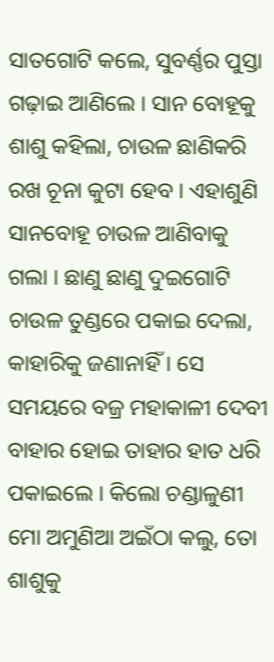ସାତଗୋଟି କଲେ, ସୁବର୍ଣ୍ଣର ପୁସ୍ତା ଗଢ଼ାଇ ଆଣିଲେ । ସାନ ବୋହୂକୁ ଶାଶୁ କ‌ହିଲା, ଚାଉଳ ଛାଣିକରି ରଖ ଚୂନା କୁଟା ହେବ । ଏହାଶୁଣି ସାନବୋହୂ ଚାଉଳ ଆଣିବାକୁ ଗଲା । ଛାଣୁ ଛାଣୁ ଦୁଇଗୋଟି ଚାଉଳ ତୁଣ୍ଡରେ ପକାଇ ଦେଲା, କାହାରିକୁ ଜଣାନାହିଁ । ସେ ସମୟରେ ବଜ୍ର ମହାକାଳୀ ଦେବୀ ବାହାର ହୋଇ ତାହାର ହାତ ଧରି ପକାଇଲେ । କିଲୋ ଚଣ୍ଡାଳୁଣୀ ମୋ ଅମୁଣିଆ ଅଇଁଠା କଲୁ, ତୋ ଶାଶୁକୁ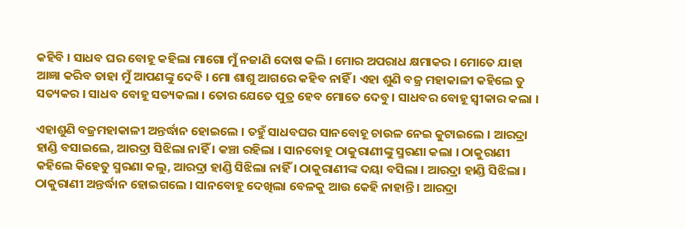କ‌ହିବି । ସାଧବ ଘର ବୋହୂ କ‌ହିଲା ମାଗୋ ମୁଁ ନ‌ଜାଣି ଦୋଷ କଲି । ମୋର ଅପରାଧ କ୍ଷମାକର । ମୋତେ ଯାହା ଆଜ୍ଞା କରିବ ତାହା ମୁଁ ଆପଣଙ୍କୁ ଦେବି । ମୋ ଶାଶୁ ଆଗରେ କ‌ହିବ ନାହିଁ । ଏହା ଶୁଣି ବଜ୍ର ମହାକାଳୀ କ‌ହିଲେ ତୁ ସତ୍ୟକର । ସାଧବ ବୋହୂ ସତ୍ୟକଲା । ତୋର ଯେତେ ପୁତ୍ର ହେବ ମୋତେ ଦେବୁ । ସାଧବର ବୋହୂ ସ୍ୱୀକାର କଲା ।

ଏହାଶୁଣି ବଜ୍ରମହାକାଳୀ ଅନ୍ତର୍ଦ୍ଧାନ ହୋଇଲେ । ତ‌ହୁଁ ସାଧବଘର ସାନବୋହୂ ଚାଉଳ ନେଇ କୁଟାଇଲେ । ଆରଦ୍ରା ହାଣ୍ଡି ବସାଇଲେ, ଆରଦ୍ରା ସିଝିଲା ନାହିଁ । କଞ୍ଚା ରହିଲା । ସାନବୋହୂ ଠାକୁରାଣୀଙ୍କୁ ସ୍ମରଣା କଲା । ଠାକୁରାଣୀ କ‌ହିଲେ କିହେତୁ ସ୍ମରଣା କଲୁ, ଆରଦ୍ରା ହାଣ୍ଡି ସିଝିଲା ନାହିଁ । ଠାକୁରାଣୀଙ୍କ ଦୟା ବସିଲା । ଆରଦ୍ରା ହାଣ୍ଡି ସିଝିଲା । ଠାକୁରାଣୀ ଅନ୍ତର୍ଦ୍ଧାନ ହୋଇଗଲେ । ସାନବୋହୂ ଦେଖିଲା ବେଳକୁ ଆଉ କେହି ନାହାନ୍ତି । ଆରଦ୍ରା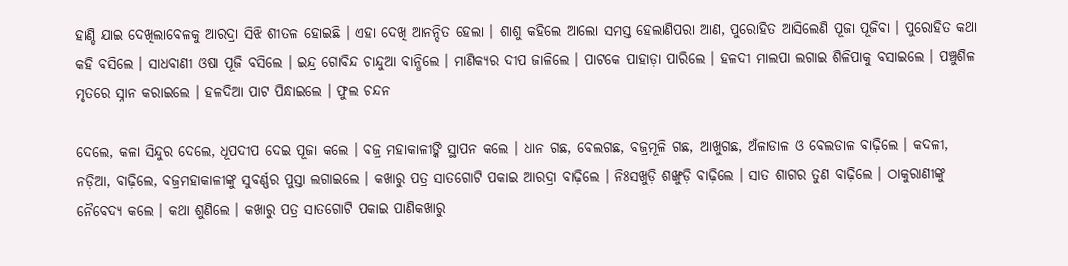ହାଣ୍ଡି ଯାଇ ଦେଖିଲାବେଳକୁ ଆରଦ୍ରା ସିଝି ଶୀତଳ ହୋଇଛି । ଏହା ଦେଖି ଆନନ୍ଦିତ ହେଲା । ଶାଶୁ କ‌ହିଲେ ଆଲୋ ସମସ୍ତ ହେଲାଣିପରା ଆଣ, ପୁରୋହିତ ଆସିଲେଣି ପୂଜା ପୂଜିବା । ପୁରୋହିତ କଥା କ‌ହି ବସିଲେ । ସାଧବାଣୀ ଓଷା ପୂଜି ବସିଲେ । ଇନ୍ଦ୍ର ଗୋବିନ୍ଦ ଚାନ୍ଦୁଆ ବାନ୍ଧିଲେ । ମାଣିକ୍ୟର ଦୀପ ଜାଳିଲେ । ପାଟକେ ପାହାଡ଼ା ପାରିଲେ । ହଳଦୀ ମାଲପା ଲଗାଇ ଶିଳିପାକୁ ବସାଇଲେ । ପଞ୍ଚୁଶିଳ ମୃତରେ ସ୍ନାନ କରାଇଲେ । ହଳଦିଆ ପାଟ ପିନ୍ଧାଇଲେ । ଫୁଲ ଚନ୍ଦନ

ଦେଲେ, କଳା ସିନ୍ଦୁର ଦେଲେ, ଧୂପଦୀପ ଦେଇ ପୂଜା କଲେ । ବଜ୍ର ମହାକାଳୀଙ୍କି ସ୍ଥାପନ କଲେ । ଧାନ ଗଛ, ବେଲଗଛ, ବଜ୍ରମୂଳି ଗଛ, ଆଖୁଗଛ, ଅଁଳାଡାଳ ଓ ବେଲଡାଳ ବାଢ଼ିଲେ । କଦଳୀ, ନଡ଼ିଆ, ବାଢ଼ିଲେ, ବଜ୍ରମହାକାଳୀଙ୍କୁ ସୁବର୍ଣ୍ଣର ପୁସ୍ତା ଲଗାଇଲେ । କ‌ଖାରୁ ପତ୍ର ସାତଗୋଟି ପକାଇ ଆରଦ୍ରା ବାଢ଼ିଲେ । ନିଃସଖୁଡ଼ି ଶଙ୍ଖୁଡ଼ି ବାଢ଼ିଲେ । ସାତ ଶାଗର ତୁଣ ବାଢ଼ିଲେ । ଠାକୁରାଣୀଙ୍କୁ ନୈବେଦ୍ୟ କଲେ । କଥା ଶୁଣିଲେ । କ‌ଖାରୁ ପତ୍ର ସାତଗୋଟି ପକାଇ ପାଣିକ‌ଖାରୁ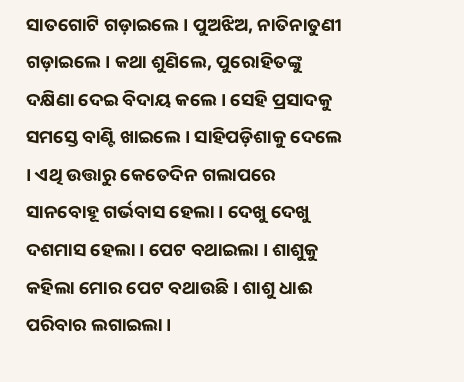ସାତଗୋଟି ଗଡ଼ାଇଲେ । ପୁଅଝିଅ, ନାତିନାତୁଣୀ ଗଡ଼ାଇଲେ । କଥା ଶୁଣିଲେ, ପୁରୋହିତଙ୍କୁ ଦକ୍ଷିଣା ଦେଇ ବିଦାୟ କଲେ । ସେହି ପ୍ରସାଦକୁ ସମସ୍ତେ ବାଣ୍ଟି ଖାଇଲେ । ସାହିପଡ଼ିଶାକୁ ଦେଲେ । ଏଥି ଉତ୍ତାରୁ କେତେଦିନ ଗଲାପରେ ସାନବୋହୂ ଗର୍ଭବାସ ହେଲା । ଦେଖୁ ଦେଖୁ ଦଶମାସ ହେଲା । ପେଟ ବଥାଇଲା । ଶାଶୁକୁ କ‌ହିଲା ମୋର ପେଟ ବଥାଉଛି । ଶାଶୁ ଧାଈ ପରିବାର ଲଗାଇଲା ।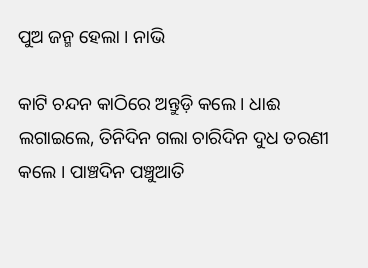ପୁଅ ଜନ୍ମ ହେଲା । ନାଭି

କାଟି ଚନ୍ଦନ କାଠିରେ ଅନ୍ତୁଡ଼ି କଲେ । ଧାଈ ଲଗାଇଲେ, ତିନିଦିନ ଗଲା ଚାରିଦିନ ଦୁଧ ତରଣୀ କଲେ । ପାଞ୍ଚଦିନ ପଞ୍ଚୁଆତି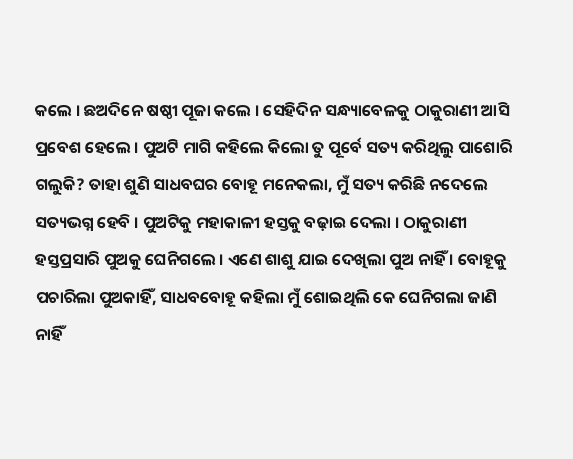କଲେ । ଛଅଦିନେ ଷଷ୍ଠୀ ପୂଜା କଲେ । ସେହିଦିନ ସନ୍ଧ୍ୟାବେଳକୁ ଠାକୁରାଣୀ ଆସି ପ୍ରବେଶ ହେଲେ । ପୁଅଟି ମାଗି କ‌ହିଲେ କିଲୋ ତୁ ପୂର୍ବେ ସତ୍ୟ କରିଥିଲୁ ପାଶୋରି ଗଲୁକି? ତାହା ଶୁଣି ସାଧବଘର ବୋହୂ ମନେକଲା, ମୁଁ ସତ୍ୟ କରିଛି ନ‌ଦେଲେ ସତ୍ୟଭଗ୍ନ ହେବି । ପୁଅଟିକୁ ମହାକାଳୀ ହସ୍ତକୁ ବଢ଼ାଇ ଦେଲା । ଠାକୁରାଣୀ ହସ୍ତପ୍ରସାରି ପୁଅକୁ ଘେନିଗଲେ । ଏଣେ ଶାଶୁ ଯାଇ ଦେଖିଲା ପୁଅ ନାହିଁ । ବୋହୂକୁ ପଚାରିଲା ପୁଅକାହିଁ, ସାଧବବୋହୂ କ‌ହିଲା ମୁଁ ଶୋଇଥିଲି କେ ଘେନିଗଲା ଜାଣି ନାହିଁ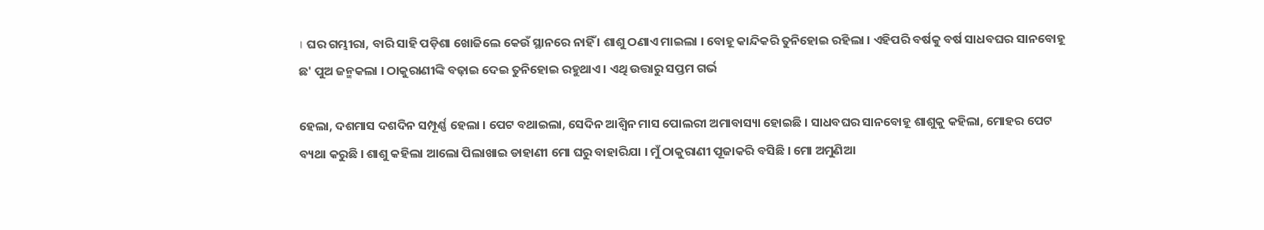। ଘର ଗମ୍ଭୀରା, ବାରି ସାହି ପଡ଼ିଶା ଖୋଜିଲେ କେଉଁ ସ୍ଥାନରେ ନାହିଁ । ଶାଶୁ ଠଣାଏ ମାଇଲା । ବୋହୂ କାନ୍ଦିକରି ତୁନିହୋଇ ରହିଲା । ଏହିପରି ବର୍ଷକୁ ବର୍ଷ ସାଧବଘର ସାନବୋହୂ ଛ' ପୁଅ ଜନ୍ମକଲା । ଠାକୁରାଣୀଙ୍କି ବଢ଼ାଇ ଦେଇ ତୁନିହୋଇ ରହୁଥାଏ । ଏଥି ଉତ୍ତାରୁ ସପ୍ତମ ଗର୍ଭ

ହେଲା, ଦଶମାସ ଦଶଦିନ ସମ୍ପୂର୍ଣ୍ଣ ହେଲା । ପେଟ ବଥାଇଲା, ସେଦିନ ଆଶ୍ୱିନ ମାସ ପୋଲରୀ ଅମାବାସ୍ୟା ହୋଇଛି । ସାଧବଘର ସାନବୋହୂ ଶାଶୁକୁ କ‌ହିଲା, ମୋହର ପେଟ ବ୍ୟଥା କରୁଛି । ଶାଶୁ କ‌ହିଲା ଆଲୋ ପିଲାଖାଇ ଡାହାଣୀ ମୋ ଘରୁ ବାହାରିଯା । ମୁଁ ଠାକୁରାଣୀ ପୂଜାକରି ବସିଛି । ମୋ ଅମୁଣିଆ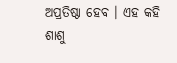ଅପ୍ରତିଷ୍ଠା ହେବ । ଏହ କ‌ହି ଶାଶୁ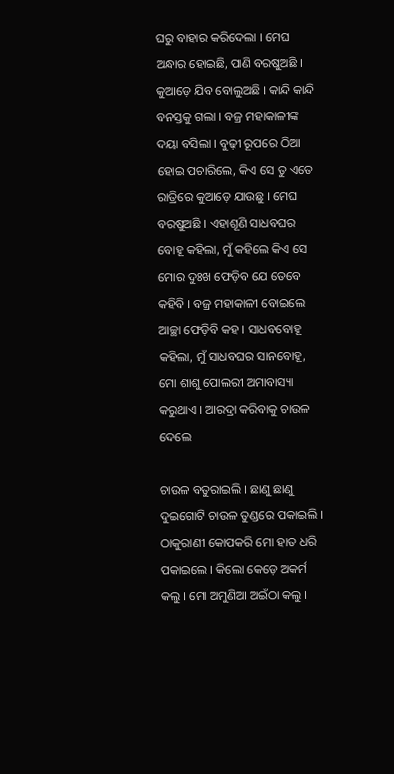ଘରୁ ବାହାର କରିଦେଲା । ମେଘ ଅନ୍ଧାର ହୋଇଛି, ପାଣି ବରଷୁଅଛି । କୁଆଡ଼େ ଯିବ ବୋଲୁଅଛି । କାନ୍ଦି କାନ୍ଦି ବନସ୍ତକୁ ଗଲା । ବଜ୍ର ମହାକାଳୀଙ୍କ ଦୟା ବସିଲା । ବୁଢ଼ୀ ରୂପରେ ଠିଆ ହୋଇ ପଚାରିଲେ, କିଏ ସେ ତୁ ଏତେ ରାତ୍ରିରେ କୁଆଡ଼େ ଯାଉଛୁ । ମେଘ ବରଷୁଅଛି । ଏହାଶୂଣି ସାଧବଘର ବୋହୂ କ‌ହିଲା, ମୁଁ କ‌ହିଲେ କିଏ ସେ ମୋର ଦୁଃଖ ଫେଡ଼ିବ ଯେ ତେବେ କ‌ହିବି । ବଜ୍ର ମହାକାଳୀ ବୋଇଲେ ଆଚ୍ଛା ଫେଡ଼ିବି କ‌ହ । ସାଧବବୋହୂ କ‌ହିଲା, ମୁଁ ସାଧବଘର ସାନବୋହୂ, ମୋ ଶାଶୁ ପୋଲରୀ ଅମାବାସ୍ୟା କରୁଥାଏ । ଆରଦ୍ରା କରିବାକୁ ଚାଉଳ ଦେଲେ

ଚାଉଳ ବତୁରାଇଲି । ଛାଣୁ ଛାଣୁ ଦୁଇଗୋଟି ଚାଉଳ ତୁଣ୍ଡରେ ପକାଇଲି । ଠାକୁରାଣୀ କୋପକରି ମୋ ହାତ ଧରି ପକାଇଲେ । କିଲୋ କେଡ଼େ ଅକର୍ମ କଲୁ । ମୋ ଅମୁଣିଆ ଅଇଁଠା କଲୁ ।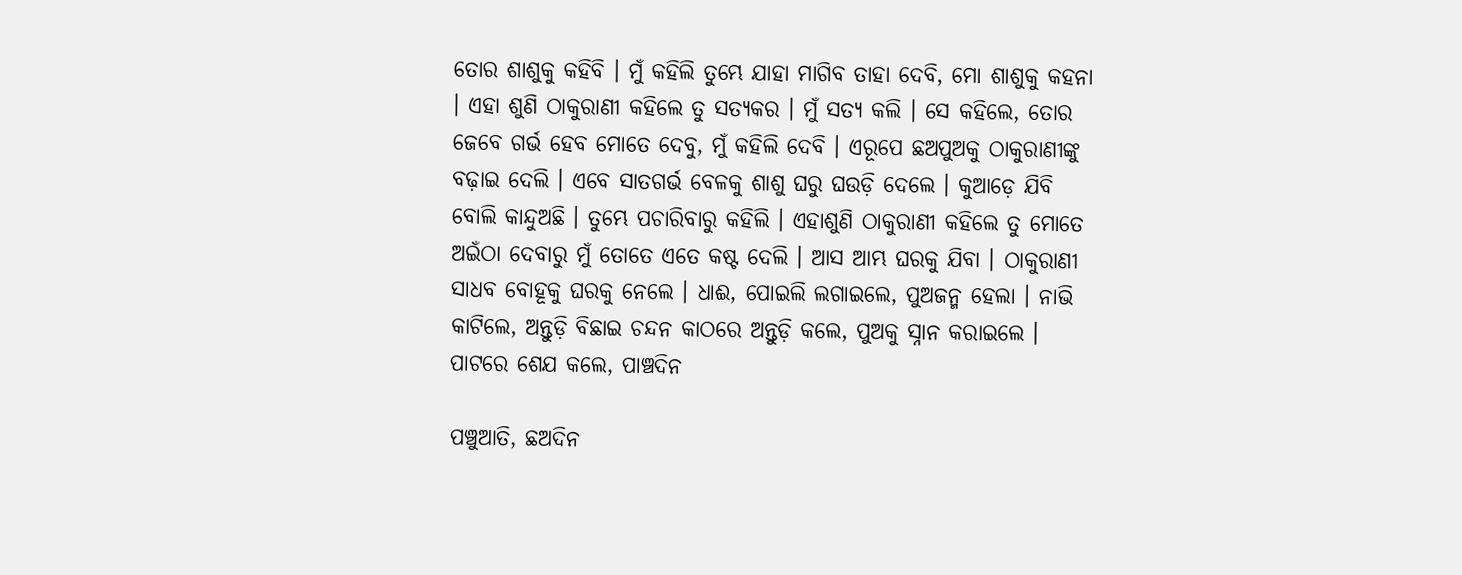ତୋର ଶାଶୁକୁ କ‌ହିବି । ମୁଁ କ‌ହିଲି ତୁମ୍ଭେ ଯାହା ମାଗିବ ତାହା ଦେବି, ମୋ ଶାଶୁକୁ କ‌ହନା । ଏହା ଶୁଣି ଠାକୁରାଣୀ କ‌ହିଲେ ତୁ ସତ୍ୟକର । ମୁଁ ସତ୍ୟ କଲି । ସେ କ‌ହିଲେ, ତୋର ଜେବେ ଗର୍ଭ ହେବ ମୋତେ ଦେବୁ, ମୁଁ କ‌ହିଲି ଦେବି । ଏରୂପେ ଛଅପୁଅକୁ ଠାକୁରାଣୀଙ୍କୁ ବଢ଼ାଇ ଦେଲି । ଏବେ ସାତଗର୍ଭ ବେଳକୁ ଶାଶୁ ଘରୁ ଘଉଡ଼ି ଦେଲେ । କୁଆଡ଼େ ଯିବି ବୋଲି କାନ୍ଦୁଅଛି । ତୁମ୍ଭେ ପଚାରିବାରୁ କ‌ହିଲି । ଏହାଶୁଣି ଠାକୁରାଣୀ କ‌ହିଲେ ତୁ ମୋତେ ଅଇଁଠା ଦେବାରୁ ମୁଁ ତୋତେ ଏତେ କଷ୍ଟ ଦେଲି । ଆସ ଆମ୍ଭ ଘରକୁ ଯିବା । ଠାକୁରାଣୀ ସାଧବ ବୋହୂକୁ ଘରକୁ ନେଲେ । ଧାଈ, ପୋଇଲି ଲଗାଇଲେ, ପୁଅଜନ୍ମ ହେଲା । ନାଭି କାଟିଲେ, ଅନ୍ତୁଡ଼ି ବିଛାଇ ଚନ୍ଦନ କାଠରେ ଅନ୍ତୁଡ଼ି କଲେ, ପୁଅକୁ ସ୍ନାନ କରାଇଲେ । ପାଟରେ ଶେଯ କଲେ, ପାଞ୍ଚଦିନ

ପଞ୍ଚୁଆତି, ଛଅଦିନ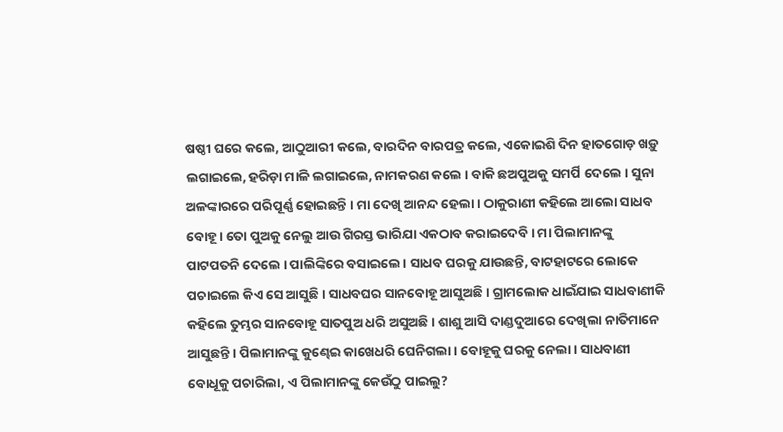ଷଷ୍ଠୀ ଘରେ କଲେ, ଆଠୁଆରୀ କଲେ, ବାରଦିନ ବାରପତ୍ର କଲେ, ଏକୋଇଶି ଦିନ ହାତଗୋଡ଼ ଖଡ଼ୁ ଲଗାଇଲେ, ହରିଡ଼ା ମାଳି ଲଗାଇଲେ, ନାମକରଣ କଲେ । ବାକି ଛଅପୁଅକୁ ସମର୍ପି ଦେଲେ । ସୁନା ଅଳଙ୍କାରରେ ପରିପୂର୍ଣ୍ଣ ହୋଇଛନ୍ତି । ମା ଦେଖି ଆନନ୍ଦ ହେଲା । ଠାକୁରାଣୀ କ‌ହିଲେ ଆଲୋ ସାଧବ ବୋହୂ । ତୋ ପୁଅକୁ ନେଲୁ ଆଉ ଗିରସ୍ତ ଭାରିଯା ଏକଠାବ କରାଇଦେବି । ମା ପିଲାମାନଙ୍କୁ ପାଟପତନି ଦେଲେ । ପାଲିଙ୍କିରେ ବସାଇଲେ । ସାଧବ ଘରକୁ ଯାଉଛନ୍ତି, ବାଟ‌ହାଟରେ ଲୋକେ ପଚାଇଲେ କିଏ ସେ ଆସୁଛି । ସାଧବଘର ସାନବୋହୂ ଆସୁଅଛି । ଗ୍ରାମଲୋକ ଧାଇଁଯାଇ ସାଧବାଣୀକି କ‌ହିଲେ ତୁମ୍ଭର ସାନବୋହୂ ସାତପୁଅ ଧରି ଅସୁଅଛି । ଶାଶୁ ଆସି ଦାଣ୍ଡଦୁଆରେ ଦେଖିଲା ନାତିମାନେ ଆସୁଛନ୍ତି । ପିଲାମାନଙ୍କୁ କୁଣ୍ଢେଇ କାଖେଧରି ଘେନିଗଲା । ବୋହୂକୁ ଘରକୁ ନେଲା । ସାଧବାଣୀ ବୋଧୂକୁ ପଚାରିଲା, ଏ ପିଲାମାନଙ୍କୁ କେଉଁଠୁ ପାଇଲୁ?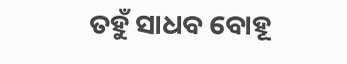ତ‌ହୁଁ ସାଧବ ବୋହୂ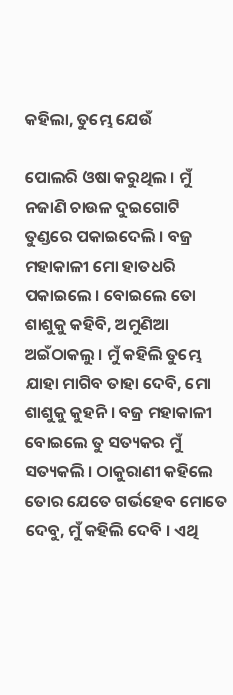କ‌ହିଲା, ତୁମ୍ଭେ ଯେଉଁ

ପୋଲରି ଓଷା କରୁଥିଲ । ମୁଁ ନ‌ଜାଣି ଚାଉଳ ଦୁଇଗୋଟି ତୁଣ୍ଡରେ ପକାଇଦେଲି । ବଜ୍ର ମହାକାଳୀ ମୋ ହାତଧରି ପକାଇଲେ । ବୋଇଲେ ତୋ ଶାଶୁକୁ କ‌ହିବି, ଅମୁଣିଆ ଅଇଁଠାକଲୁ । ମୁଁ କ‌ହିଲି ତୁମ୍ଭେ ଯାହା ମାଗିବ ତାହା ଦେବି, ମୋ ଶାଶୁକୁ କୁହନି । ବଜ୍ର ମହାକାଳୀ ବୋଇଲେ ତୁ ସତ୍ୟକର ମୁଁ ସତ୍ୟକଲି । ଠାକୁରାଣୀ କ‌ହିଲେ ତୋର ଯେତେ ଗର୍ଭହେବ ମୋତେ ଦେବୁ, ମୁଁ କ‌ହିଲି ଦେବି । ଏଥି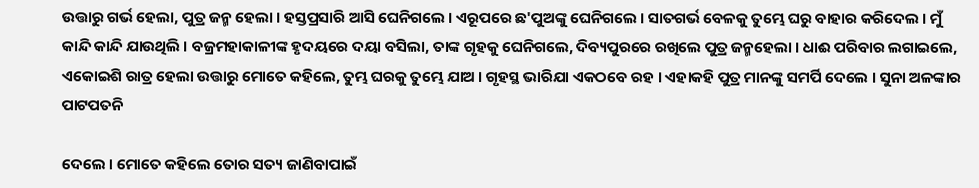ଉତ୍ତାରୁ ଗର୍ଭ ହେଲା, ପୁତ୍ର ଜନ୍ମ ହେଲା । ହସ୍ତପ୍ରସାରି ଆସି ଘେନିଗଲେ । ଏରୂପରେ ଛ'ପୁଅଙ୍କୁ ଘେନିଗଲେ । ସାତଗର୍ଭ ବେଳକୁ ତୁମ୍ଭେ ଘରୁ ବାହାର କରିଦେଲ । ମୁଁ କାନ୍ଦି କାନ୍ଦି ଯାଉଥିଲି । ବଜ୍ରମହାକାଳୀଙ୍କ ହୃଦୟରେ ଦୟା ବସିଲା, ତାଙ୍କ ଗୃହକୁ ଘେନିଗଲେ, ଦିବ୍ୟପୁରରେ ରଖିଲେ ପୁତ୍ର ଜନ୍ମହେଲା । ଧାଈ ପରିବାର ଲଗାଇଲେ, ଏକୋଇଶି ରାତ୍ର ହେଲା ଉତ୍ତାରୁ ମୋତେ କ‌ହିଲେ, ତୁମ୍ଭ ଘରକୁ ତୁମ୍ଭେ ଯାଅ । ଗୃହସ୍ଥ ଭାରିଯା ଏକଠବେ ରହ । ଏହାକ‌ହି ପୁତ୍ର ମାନଙ୍କୁ ସମର୍ପି ଦେଲେ । ସୁନା ଅଳଙ୍କାର ପାଟପତନି

ଦେଲେ । ମୋତେ କ‌ହିଲେ ତୋର ସତ୍ୟ ଜାଣିବାପାଇଁ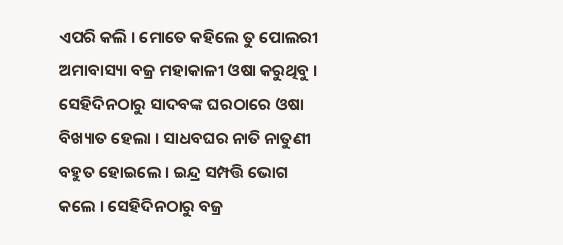ଏପରି କଲି । ମୋତେ କ‌ହିଲେ ତୁ ପୋଲରୀ ଅମାବାସ୍ୟା ବଜ୍ର ମହାକାଳୀ ଓଷା କରୁଥିବୁ । ସେହିଦିନଠାରୁ ସାଦବଙ୍କ ଘରଠାରେ ଓଷା ବିଖ୍ୟାତ ହେଲା । ସାଧବଘର ନାତି ନାତୁଣୀ ବ‌ହୁତ ହୋଇଲେ । ଇନ୍ଦ୍ର ସମ୍ପତ୍ତି ଭୋଗ କଲେ । ସେହିଦିନଠାରୁ ବଜ୍ର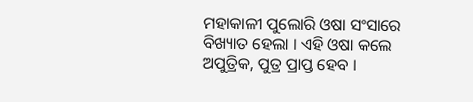ମହାକାଳୀ ପୁଲୋରି ଓଷା ସଂସାରେ ବିଖ୍ୟାତ ହେଲା । ଏହି ଓଷା କଲେ ଅପୁତ୍ରିକ, ପୁତ୍ର ପ୍ରାପ୍ତ ହେବ ।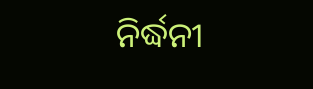ନିର୍ଦ୍ଧନୀ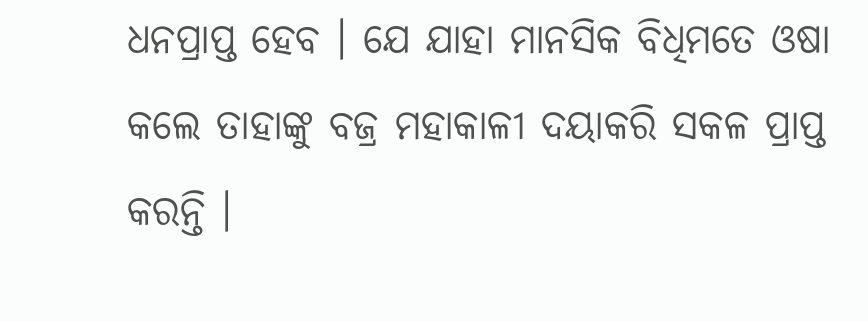ଧନପ୍ରାପ୍ତ ହେବ । ଯେ ଯାହା ମାନସିକ ବିଧିମତେ ଓଷା କଲେ ତାହାଙ୍କୁ ବଜ୍ର ମହାକାଳୀ ଦୟାକରି ସକଳ ପ୍ରାପ୍ତ କରନ୍ତି ।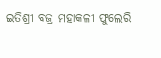ଇତିଶ୍ରୀ ବଜ୍ର ମହାକଳୀ ଫୁଲେରି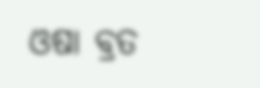ଓଷା ବ୍ରତ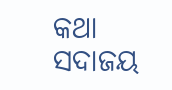କଥା ସଦାଜୟ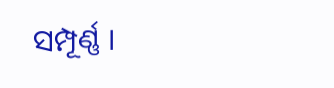ସମ୍ପୂର୍ଣ୍ଣ ।